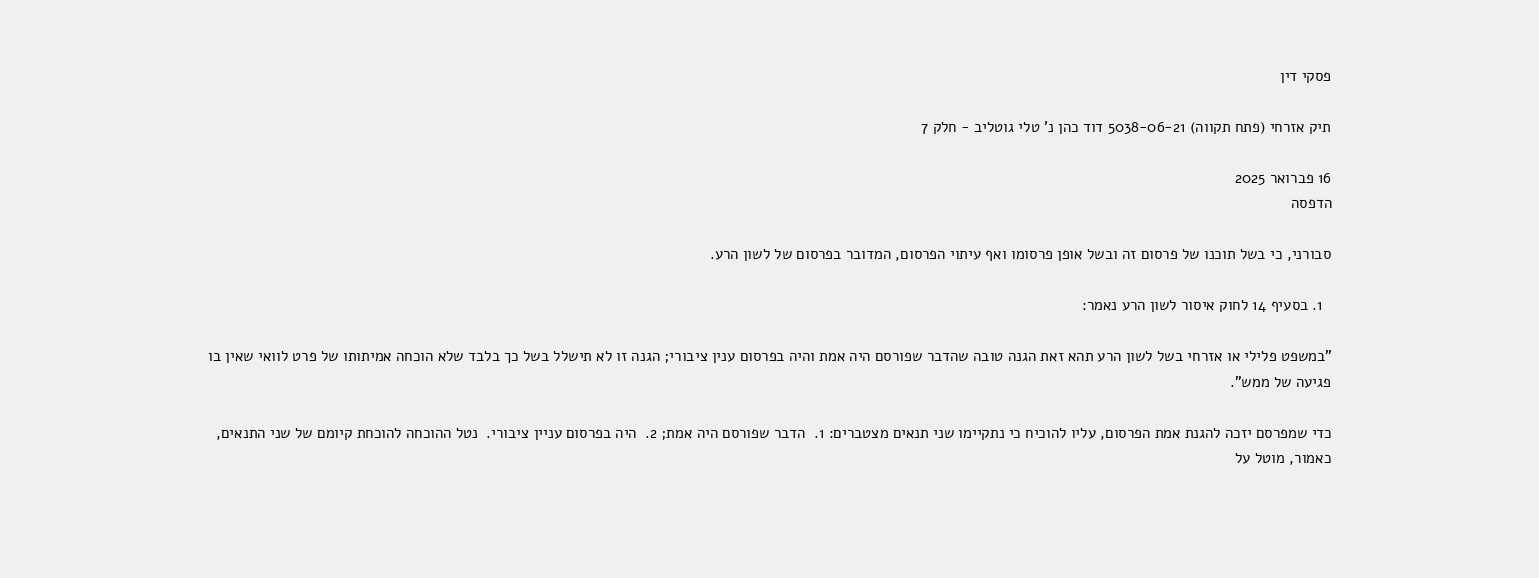פסקי דין

תיק אזרחי (פתח תקווה) 5038-06-21 דוד כהן נ' טלי גוטליב - חלק 7

16 פברואר 2025
הדפסה

סבורני, כי בשל תוכנו של פרסום זה ובשל אופן פרסומו ואף עיתוי הפרסום, המדובר בפרסום של לשון הרע.

  1. בסעיף 14 לחוק איסור לשון הרע נאמר:

"במשפט פלילי או אזרחי בשל לשון הרע תהא זאת הגנה טובה שהדבר שפורסם היה אמת והיה בפרסום ענין ציבורי; הגנה זו לא תישלל בשל כך בלבד שלא הוכחה אמיתותו של פרט לוואי שאין בו פגיעה של ממש".

כדי שמפרסם יזכה להגנת אמת הפרסום, עליו להוכיח כי נתקיימו שני תנאים מצטברים: 1.  הדבר שפורסם היה אמת; 2.  היה בפרסום עניין ציבורי.  נטל ההוכחה להוכחת קיומם של שני התנאים, כאמור, מוטל על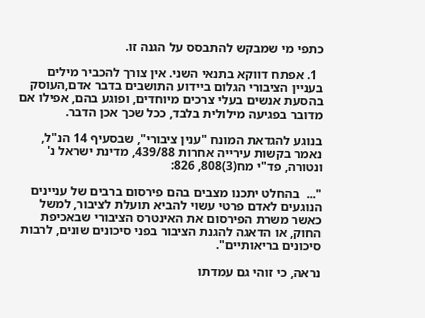כתפי מי שמבקש להתבסס על הגנה זו.

  1. אפתח דווקא בתנאי השני. אין צורך להכביר מילים בעניין הציבורי הגלום ביידוע התושבים בדבר אדם,העוסק בהסעת אנשים בעלי צרכים מיוחדים, ופוגע בהם, אפילו אם מדובר בפגיעה מילולית בלבד, ככל שכך אכן הדבר.

בנוגע להגדאת המונח "ענין ציבורי", שבסעיף 14 הנ"ל, נאמר בקשות עירייה אחרות 439/88, מדינת ישראל נ' ונטורה, פד"י מח(3)808, 826:

"...  בהחלט יתכנו מצבים בהם פירסום ברבים של עניינים הנוגעים לאדם פרטי עשוי להביא תועלת לציבור, למשל כאשר משרת הפירסום את האינטרס הציבורי שבאכיפת החוק, או הדאגה להגנת הציבור בפני סיכונים שונים, לרבות סיכונים בריאותיים".

נראה, כי זוהי גם עמדתו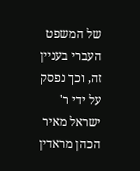של המשפט העברי בעניין זה, וכך נפסק על ידי ר' ישראל מאיר הכהן מראדין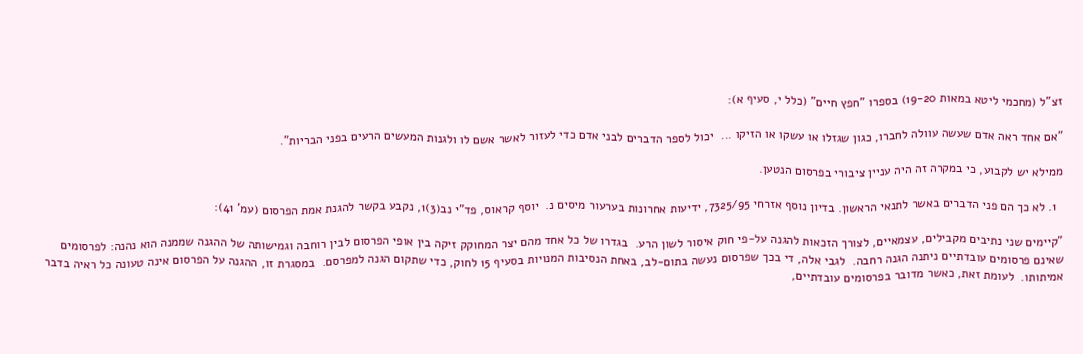זצ"ל (מחכמי ליטא במאות 19-20) בספרו "חפץ חיים" (כלל י, סעיף א):

"אם אחד ראה אדם שעשה עוולה לחברו, כגון שגזלו או עשקו או הזיקו ...  יכול לספר הדברים לבני אדם כדי לעזור לאשר אשם לו ולגנות המעשים הרעים בפני הבריות".

ממילא יש לקבוע, כי במקרה זה היה עניין ציבורי בפרסום הנטען.

  1. לא כך הם פני הדברים באשר לתנאי הראשון. בדיון נוסף אזרחי 7325/95, ידיעות אחרונות בערעור מיסים נ.  יוסף קראוס, פד"י נב(3)1, נקבע בקשר להגנת אמת הפרסום (עמ' 41):

"קיימים שני נתיבים מקבילים, עצמאיים, לצורך הזכאות להגנה על-פי חוק איסור לשון הרע.  בגדרו של כל אחד מהם יצר המחוקק זיקה בין אופי הפרסום לבין רוחבה וגמישותה של ההגנה שממנה הוא נהנה: לפרסומים שאינם פרסומים עובדתיים ניתנה הגנה רחבה.  לגבי אלה, די בכך שפרסום נעשה בתום-לב, באחת הנסיבות המנויות בסעיף 15 לחוק, כדי שתקום הגנה למפרסם.  במסגרת זו, ההגנה על הפרסום אינה טעונה כל ראיה בדבר אמיתותו.  לעומת זאת, כאשר מדובר בפרסומים עובדתיים,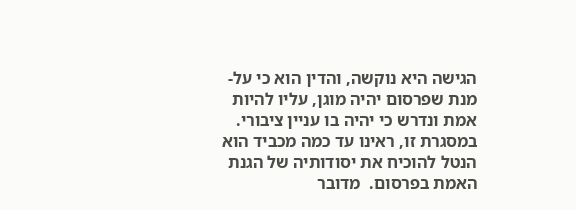הגישה היא נוקשה, והדין הוא כי על-מנת שפרסום יהיה מוגן, עליו להיות אמת ונדרש כי יהיה בו עניין ציבורי.  במסגרת זו, ראינו עד כמה מכביד הוא הנטל להוכיח את יסודותיה של הגנת האמת בפרסום.  מדובר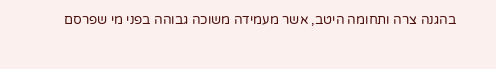בהגנה צרה ותחומה היטב, אשר מעמידה משוכה גבוהה בפני מי שפרסם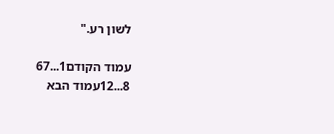לשון רע."

עמוד הקודם1...67
8...12עמוד הבא